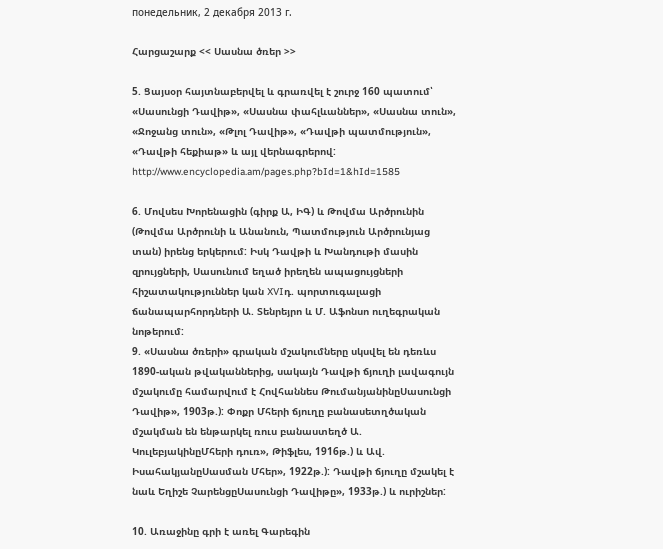понедельник, 2 декабря 2013 г.

Հարցաշարք << Սասնա ծռեր >>

5. Ցայսօր հայտնաբերվել և գրառվել է շուրջ 160 պատում՝ «Սասունցի Դավիթ», «Սասնա փահլևաններ», «Սասնա տուն», «Ջոջանց տուն», «Թլոլ Դավիթ», «Դավթի պատմություն», «Դավթի հեքիաթ» և այլ վերնագրերով: http://www.encyclopedia.am/pages.php?bId=1&hId=1585

6. Մովսես Խորենացին (գիրք Ա, ԻԳ) և Թովմա Արծրունին (Թովմա Արծրունի և Անանուն, Պատմություն Արծրունյաց տան) իրենց երկերում: Իսկ Դավթի և Խանդութի մասին զրույցների, Սասունում եղած իրեղեն ապացույցների հիշատակություններ կան XVIդ. պորտուգալացի ճանապարհորդների Ա. Տենրեյրո և Մ. Աֆոնսո ուղեգրական նոթերում:
9. «Սասնա ծռերի» գրական մշակումները սկսվել են դեռևս 1890-ական թվականներից, սակայն Դավթի ճյուղի լավագույն մշակումը համարվում է Հովհաննես ԹումանյանինըՍասունցի Դավիթ», 1903թ.): Փոքր Մհերի ճյուղը բանասետղծական մշակման են ենթարկել ռուս բանաստեղծ Ա. ԿուլեբյակինըՄհերի դուռ», Թիֆլես, 1916թ.) և Ավ. ԻսահակյանըՍասման Մհեր», 1922թ.): Դավթի ճյուղը մշակել է նաև Եղիշե ՉարենցըՍասունցի Դավիթը», 1933թ.) և ուրիշներ:

10. Առաջինը գրի է առել Գարեգին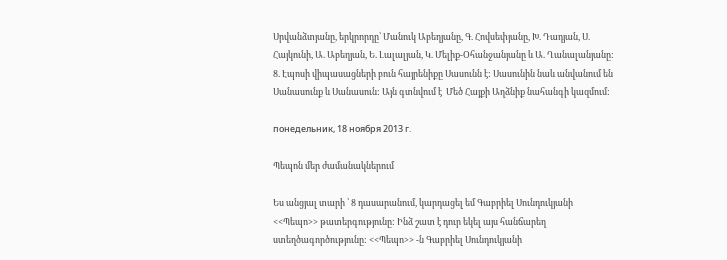Սրվանձտյանը, երկրորդը՝ Մանուկ Աբեղյանը, Գ. Հովսեփյանը, Խ. Դադյան, Ս. Հայկունի, Ա. Աբեղյան, Ե. Լալալյան, Կ. Մելիք-Օհանջանյանը և Ա. Ղանալանյանը:
8. Էպոսի վիպասացների բուն հայրենիքը Սասունն է: Սասունին նաև անվանում են Սանասունք և Սանասուն: Այն գտնվում է  Մեծ Հայքի Աղձնիք նահանգի կազմում:

понедельник, 18 ноября 2013 г.

Պեպոն մեր ժամանակներում

Ես անցյալ տարի ՝ 8 դասարանում, կարդացել եմ Գաբրիել Սունդուկյանի <<Պեպո>> թատերգությունը: Ինձ շատ է դուր եկել այս հանճարեղ ստեղծագործությունը: <<Պեպո>> -ն Գաբրիել Սունդուկյանի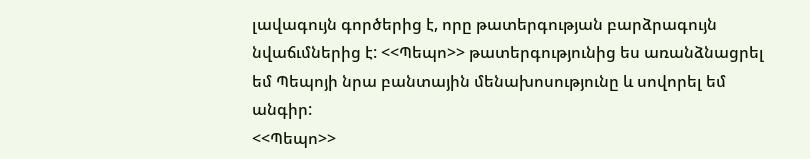լավագույն գործերից է, որը թատերգության բարձրագույն նվաճւմներից է: <<Պեպո>> թատերգությունից ես առանձնացրել եմ Պեպոյի նրա բանտային մենախոսությունը և սովորել եմ անգիր:
<<Պեպո>>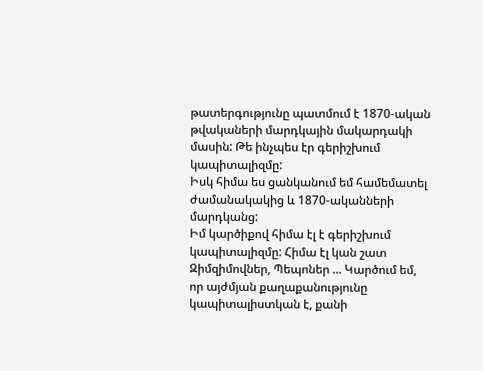թատերգությունը պատմում է 1870-ական թվակաների մարդկային մակարդակի մասին: Թե ինչպես էր գերիշխում կապիտալիզմը:
Իսկ հիմա ես ցանկանում եմ համեմատել ժամանակակից և 1870-ականների մարդկանց:
Իմ կարծիքով հիմա էլ է գերիշխում կապիտալիզմը: Հիմա էլ կան շատ Զիմզիմովներ, Պեպոներ ... Կարծում եմ, որ այժմյան քաղաքանությունը կապիտալիստկան է, քանի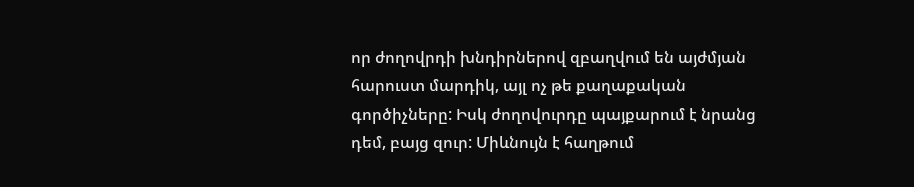որ ժողովրդի խնդիրներով զբաղվում են այժմյան հարուստ մարդիկ, այլ ոչ թե քաղաքական գործիչները: Իսկ ժողովուրդը պայքարում է նրանց դեմ, բայց զուր: Միևնույն է հաղթում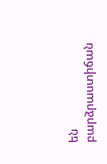են բարձրաստիճան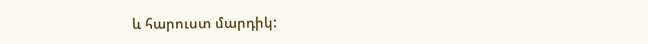և հարուստ մարդիկ: